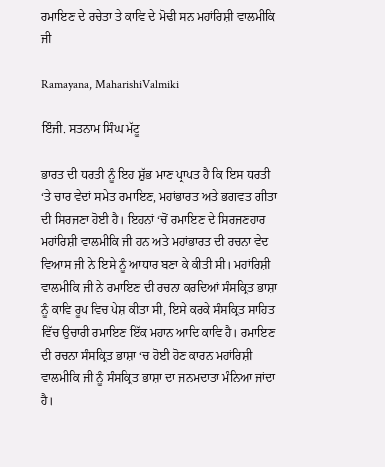ਰਮਾਇਣ ਦੇ ਰਚੇਤਾ ਤੇ ਕਾਵਿ ਦੇ ਮੋਢੀ ਸਨ ਮਹਾਂਰਿਸ਼ੀ ਵਾਲਮੀਕਿ ਜੀ

Ramayana, MaharishiValmiki

ਇੰਜੀ. ਸਤਨਾਮ ਸਿੰਘ ਮੱਟੂ

ਭਾਰਤ ਦੀ ਧਰਤੀ ਨੂੰ ਇਹ ਸ਼ੁੱਭ ਮਾਣ ਪ੍ਰਾਪਤ ਹੈ ਕਿ ਇਸ ਧਰਤੀ ‘ਤੇ ਚਾਰ ਵੇਦਾਂ ਸਮੇਤ ਰਮਾਇਣ, ਮਹਾਂਭਾਰਤ ਅਤੇ ਭਗਵਤ ਗੀਤਾ ਦੀ ਸਿਰਜਣਾ ਹੋਈ ਹੈ। ਇਹਨਾਂ ‘ਚੋਂ ਰਮਾਇਣ ਦੇ ਸਿਰਜਣਹਾਰ ਮਹਾਂਰਿਸ਼ੀ ਵਾਲਮੀਕਿ ਜੀ ਹਨ ਅਤੇ ਮਹਾਂਭਾਰਤ ਦੀ ਰਚਨਾ ਵੇਦ ਵਿਆਸ ਜੀ ਨੇ ਇਸੇ ਨੂੰ ਆਧਾਰ ਬਣਾ ਕੇ ਕੀਤੀ ਸੀ। ਮਹਾਂਰਿਸ਼ੀ ਵਾਲਮੀਕਿ ਜੀ ਨੇ ਰਮਾਇਣ ਦੀ ਰਚਨਾ ਕਰਦਿਆਂ ਸੰਸਕ੍ਰਿਤ ਭਾਸ਼ਾ ਨੂੰ ਕਾਵਿ ਰੂਪ ਵਿਚ ਪੇਸ਼ ਕੀਤਾ ਸੀ, ਇਸੇ ਕਰਕੇ ਸੰਸਕ੍ਰਿਤ ਸਾਹਿਤ ਵਿੱਚ ਉਚਾਰੀ ਰਮਾਇਣ ਇੱਕ ਮਹਾਨ ਆਦਿ ਕਾਵਿ ਹੈ। ਰਮਾਇਣ ਦੀ ਰਚਨਾ ਸੰਸਕ੍ਰਿਤ ਭਾਸ਼ਾ ‘ਚ ਹੋਈ ਹੋਣ ਕਾਰਨ ਮਹਾਂਰਿਸ਼ੀ ਵਾਲਮੀਕਿ ਜੀ ਨੂੰ ਸੰਸਕ੍ਰਿਤ ਭਾਸ਼ਾ ਦਾ ਜਨਮਦਾਤਾ ਮੰਨਿਆ ਜਾਂਦਾ ਹੈ।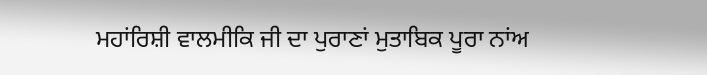ਮਹਾਂਰਿਸ਼ੀ ਵਾਲਮੀਕਿ ਜੀ ਦਾ ਪੁਰਾਣਾਂ ਮੁਤਾਬਿਕ ਪੂਰਾ ਨਾਂਅ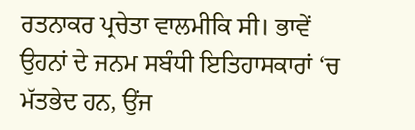ਰਤਨਾਕਰ ਪ੍ਰਚੇਤਾ ਵਾਲਮੀਕਿ ਸੀ। ਭਾਵੇਂ ਉਹਨਾਂ ਦੇ ਜਨਮ ਸਬੰਧੀ ਇਤਿਹਾਸਕਾਰਾਂ ‘ਚ ਮੱਤਭੇਦ ਹਨ, ਉਂਜ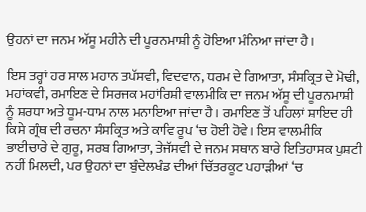ਉਹਨਾਂ ਦਾ ਜਨਮ ਅੱਸੂ ਮਹੀਨੇ ਦੀ ਪੂਰਨਮਾਸ਼ੀ ਨੂੰ ਹੋਇਆ ਮੰਨਿਆ ਜਾਂਦਾ ਹੈ।

ਇਸ ਤਰ੍ਹਾਂ ਹਰ ਸਾਲ ਮਹਾਨ ਤਪੱਸਵੀ, ਵਿਦਵਾਨ, ਧਰਮ ਦੇ ਗਿਆਤਾ, ਸੰਸਕ੍ਰਿਤ ਦੇ ਮੋਢੀ, ਮਹਾਂਕਵੀ, ਰਮਾਇਣ ਦੇ ਸਿਰਜਕ ਮਹਾਂਰਿਸ਼ੀ ਵਾਲਮੀਕਿ ਦਾ ਜਨਮ ਅੱਸੂ ਦੀ ਪੂਰਨਮਾਸ਼ੀ ਨੂੰ ਸ਼ਰਧਾ ਅਤੇ ਧੂਮ-ਧਾਮ ਨਾਲ ਮਨਾਇਆ ਜਾਂਦਾ ਹੈ। ਰਮਾਇਣ ਤੋਂ ਪਹਿਲਾਂ ਸ਼ਾਇਦ ਹੀ ਕਿਸੇ ਗ੍ਰੰਥ ਦੀ ਰਚਨਾ ਸੰਸਕ੍ਰਿਤ ਅਤੇ ਕਾਵਿ ਰੂਪ ‘ਚ ਹੋਈ ਹੋਵੇ। ਇਸ ਵਾਲਮੀਕਿ ਭਾਈਚਾਰੇ ਦੇ ਗੁਰੂ, ਸਰਬ ਗਿਆਤਾ, ਤੇਜੱਸਵੀ ਦੇ ਜਨਮ ਸਥਾਨ ਬਾਰੇ ਇਤਿਹਾਸਕ ਪੁਸ਼ਟੀ ਨਹੀਂ ਮਿਲਦੀ, ਪਰ ਉਹਨਾਂ ਦਾ ਬੁੰਦੇਲਖੰਡ ਦੀਆਂ ਚਿੱਤਰਕੂਟ ਪਹਾੜੀਆਂ ‘ਚ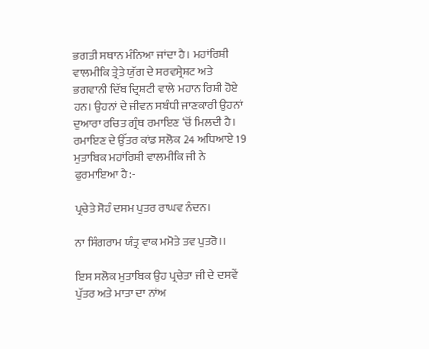ਭਗਤੀ ਸਥਾਨ ਮੰਨਿਆ ਜਾਂਦਾ ਹੈ। ਮਹਾਂਰਿਸ਼ੀ ਵਾਲਮੀਕਿ ਤ੍ਰੇਤੇ ਯੁੱਗ ਦੇ ਸਰਵਸ੍ਰੇਸ਼ਟ ਅਤੇ ਭਗਵਾਨੀ ਦਿੱਬ ਦ੍ਰਿਸ਼ਟੀ ਵਾਲੇ ਮਹਾਨ ਰਿਸ਼ੀ ਹੋਏ ਹਨ। ਉਹਨਾਂ ਦੇ ਜੀਵਨ ਸਬੰਧੀ ਜਾਣਕਾਰੀ ਉਹਨਾਂ ਦੁਆਰਾ ਰਚਿਤ ਗ੍ਰੰਥ ਰਮਾਇਣ ‘ਚੋਂ ਮਿਲਦੀ ਹੈ। ਰਮਾਇਣ ਦੇ ਉੱਤਰ ਕਾਂਡ ਸਲੋਕ 24 ਅਧਿਆਏ 19 ਮੁਤਾਬਿਕ ਮਹਾਂਰਿਸ਼ੀ ਵਾਲਮੀਕਿ ਜੀ ਨੇ ਫੁਰਮਾਇਆ ਹੈ:-

ਪ੍ਰਚੇਤੇ ਸੋਹੰ ਦਸਮ ਪੁਤਰ ਰਾਘਵ ਨੰਦਨ।

ਨਾ ਸਿੰਗਰਾਮ ਯੰਤ੍ਰ ਵਾਕ ਮਮੋਤੇ ਤਵ ਪੁਤਰੋ।।

ਇਸ ਸਲੋਕ ਮੁਤਾਬਿਕ ਉਹ ਪ੍ਰਚੇਤਾ ਜੀ ਦੇ ਦਸਵੇਂ ਪੁੱਤਰ ਅਤੇ ਮਾਤਾ ਦਾ ਨਾਂਅ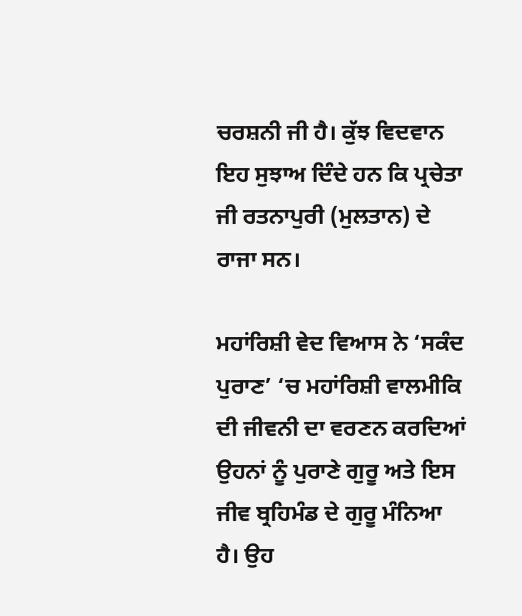ਚਰਸ਼ਨੀ ਜੀ ਹੈ। ਕੁੱਝ ਵਿਦਵਾਨ ਇਹ ਸੁਝਾਅ ਦਿੰਦੇ ਹਨ ਕਿ ਪ੍ਰਚੇਤਾ ਜੀ ਰਤਨਾਪੁਰੀ (ਮੁਲਤਾਨ) ਦੇ ਰਾਜਾ ਸਨ।

ਮਹਾਂਰਿਸ਼ੀ ਵੇਦ ਵਿਆਸ ਨੇ ‘ਸਕੰਦ ਪੁਰਾਣ’ ‘ਚ ਮਹਾਂਰਿਸ਼ੀ ਵਾਲਮੀਕਿ ਦੀ ਜੀਵਨੀ ਦਾ ਵਰਣਨ ਕਰਦਿਆਂ ਉਹਨਾਂ ਨੂੰ ਪੁਰਾਣੇ ਗੁਰੂ ਅਤੇ ਇਸ ਜੀਵ ਬ੍ਰਹਿਮੰਡ ਦੇ ਗੁਰੂ ਮੰਨਿਆ ਹੈ। ਉਹ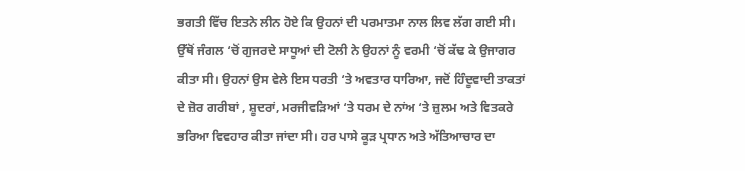ਭਗਤੀ ਵਿੱਚ ਇਤਨੇ ਲੀਨ ਹੋਏ ਕਿ ਉਹਨਾਂ ਦੀ ਪਰਮਾਤਮਾ ਨਾਲ ਲਿਵ ਲੱਗ ਗਈ ਸੀ। ਉੱਥੋਂ ਜੰਗਲ ‘ਚੋਂ ਗੁਜਰਦੇ ਸਾਧੂਆਂ ਦੀ ਟੋਲੀ ਨੇ ਉਹਨਾਂ ਨੂੰ ਵਰਮੀ ‘ਚੋਂ ਕੱਢ ਕੇ ਉਜਾਗਰ ਕੀਤਾ ਸੀ। ਉਹਨਾਂ ਉਸ ਵੇਲੇ ਇਸ ਧਰਤੀ ‘ਤੇ ਅਵਤਾਰ ਧਾਰਿਆ, ਜਦੋਂ ਹਿੰਦੂਵਾਦੀ ਤਾਕਤਾਂ ਦੇ ਜ਼ੋਰ ਗਰੀਬਾਂ , ਸ਼ੂਦਰਾਂ, ਮਰਜੀਵੜਿਆਂ ‘ਤੇ ਧਰਮ ਦੇ ਨਾਂਅ ‘ਤੇ ਜ਼ੁਲਮ ਅਤੇ ਵਿਤਕਰੇ ਭਰਿਆ ਵਿਵਹਾਰ ਕੀਤਾ ਜਾਂਦਾ ਸੀ। ਹਰ ਪਾਸੇ ਕੂੜ ਪ੍ਰਧਾਨ ਅਤੇ ਅੱਤਿਆਚਾਰ ਦਾ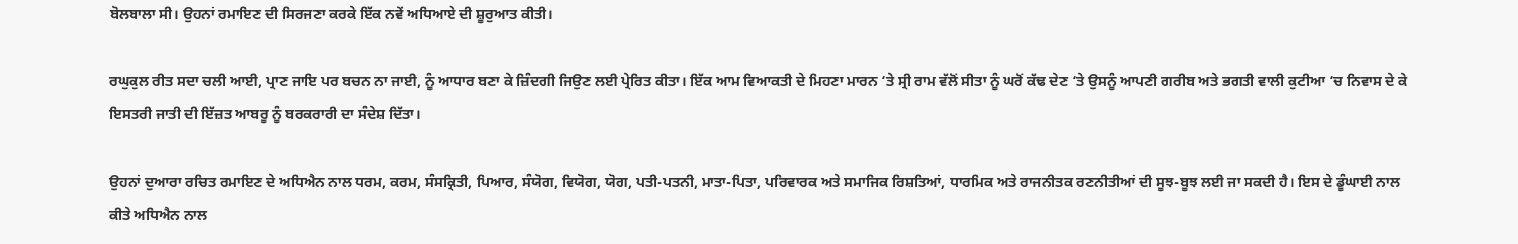ਬੋਲਬਾਲਾ ਸੀ। ਉਹਨਾਂ ਰਮਾਇਣ ਦੀ ਸਿਰਜਣਾ ਕਰਕੇ ਇੱਕ ਨਵੇਂ ਅਧਿਆਏ ਦੀ ਸ਼ੂਰੁਆਤ ਕੀਤੀ।

ਰਘੁਕੁਲ ਰੀਤ ਸਦਾ ਚਲੀ ਆਈ, ਪ੍ਰਾਣ ਜਾਇ ਪਰ ਬਚਨ ਨਾ ਜਾਈ, ਨੂੰ ਆਧਾਰ ਬਣਾ ਕੇ ਜ਼ਿੰਦਗੀ ਜਿਉਣ ਲਈ ਪ੍ਰੇਰਿਤ ਕੀਤਾ। ਇੱਕ ਆਮ ਵਿਆਕਤੀ ਦੇ ਮਿਹਣਾ ਮਾਰਨ ‘ਤੇ ਸ੍ਰੀ ਰਾਮ ਵੱਲੋਂ ਸੀਤਾ ਨੂੰ ਘਰੋਂ ਕੱਢ ਦੇਣ ‘ਤੇ ਉਸਨੂੰ ਆਪਣੀ ਗਰੀਬ ਅਤੇ ਭਗਤੀ ਵਾਲੀ ਕੁਟੀਆ ‘ਚ ਨਿਵਾਸ ਦੇ ਕੇ ਇਸਤਰੀ ਜਾਤੀ ਦੀ ਇੱਜ਼ਤ ਆਬਰੂ ਨੂੰ ਬਰਕਰਾਰੀ ਦਾ ਸੰਦੇਸ਼ ਦਿੱਤਾ।

ਉਹਨਾਂ ਦੁਆਰਾ ਰਚਿਤ ਰਮਾਇਣ ਦੇ ਅਧਿਐਨ ਨਾਲ ਧਰਮ, ਕਰਮ, ਸੰਸਕ੍ਰਿਤੀ, ਪਿਆਰ, ਸੰਯੋਗ, ਵਿਯੋਗ, ਯੋਗ, ਪਤੀ-ਪਤਨੀ, ਮਾਤਾ-ਪਿਤਾ, ਪਰਿਵਾਰਕ ਅਤੇ ਸਮਾਜਿਕ ਰਿਸ਼ਤਿਆਂ, ਧਾਰਮਿਕ ਅਤੇ ਰਾਜਨੀਤਕ ਰਣਨੀਤੀਆਂ ਦੀ ਸੂਝ-ਬੂਝ ਲਈ ਜਾ ਸਕਦੀ ਹੈ। ਇਸ ਦੇ ਡੂੰਘਾਈ ਨਾਲ ਕੀਤੇ ਅਧਿਐਨ ਨਾਲ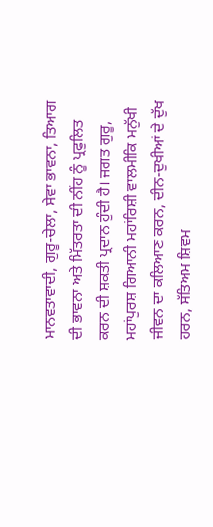ਮਾਨਵਤਾਵਾਦੀ, ਗੁਰੂ-ਚੇਲਾ, ਸੇਵਾ ਭਾਵਨਾ, ਤਿਆਗ ਦੀ ਭਾਵਨਾ ਅਤੇ ਮਿੱਤਰਤਾ ਦੀ ਨੀਂਹ ਨੂੰ ਪ੍ਰਫੁਲਿਤ ਕਰਨ ਦੀ ਸ਼ਕਤੀ ਪ੍ਰਦਾਨ ਹੁੰਦੀ ਹੈ। ਜਗਤ ਗੁਰੂ, ਮਹਾਂਪੁਰਸ਼ ਗਿਆਨੀ ਮਹਾਂਰਿਸ਼ੀ ਵਾਲਮੀਕਿ ਮਨੁੱਖੀ ਜੀਵਨ ਦਾ ਕਲਿਆਣ ਕਰਨ, ਦੀਨ-ਦੁਖੀਆਂ ਦੇ ਦੁੱਖ ਹਰਨ, ਸੱਤਿਅਮ ਸ਼ਿਵਮ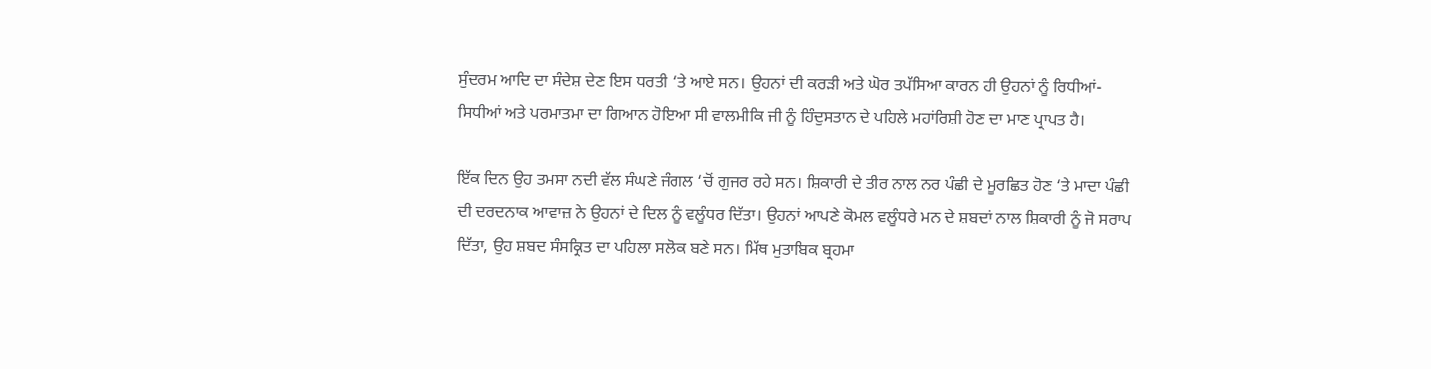ਸੁੰਦਰਮ ਆਦਿ ਦਾ ਸੰਦੇਸ਼ ਦੇਣ ਇਸ ਧਰਤੀ ‘ਤੇ ਆਏ ਸਨ। ਉਹਨਾਂ ਦੀ ਕਰੜੀ ਅਤੇ ਘੋਰ ਤਪੱਸਿਆ ਕਾਰਨ ਹੀ ਉਹਨਾਂ ਨੂੰ ਰਿਧੀਆਂ-ਸਿਧੀਆਂ ਅਤੇ ਪਰਮਾਤਮਾ ਦਾ ਗਿਆਨ ਹੋਇਆ ਸੀ ਵਾਲਮੀਕਿ ਜੀ ਨੂੰ ਹਿੰਦੁਸਤਾਨ ਦੇ ਪਹਿਲੇ ਮਹਾਂਰਿਸ਼ੀ ਹੋਣ ਦਾ ਮਾਣ ਪ੍ਰਾਪਤ ਹੈ।

ਇੱਕ ਦਿਨ ਉਹ ਤਮਸਾ ਨਦੀ ਵੱਲ ਸੰਘਣੇ ਜੰਗਲ ‘ਚੋਂ ਗੁਜਰ ਰਹੇ ਸਨ। ਸ਼ਿਕਾਰੀ ਦੇ ਤੀਰ ਨਾਲ ਨਰ ਪੰਛੀ ਦੇ ਮੂਰਛਿਤ ਹੋਣ ‘ਤੇ ਮਾਦਾ ਪੰਛੀ ਦੀ ਦਰਦਨਾਕ ਆਵਾਜ਼ ਨੇ ਉਹਨਾਂ ਦੇ ਦਿਲ ਨੂੰ ਵਲੂੰਧਰ ਦਿੱਤਾ। ਉਹਨਾਂ ਆਪਣੇ ਕੋਮਲ ਵਲੂੰਧਰੇ ਮਨ ਦੇ ਸ਼ਬਦਾਂ ਨਾਲ ਸ਼ਿਕਾਰੀ ਨੂੰ ਜੋ ਸਰਾਪ ਦਿੱਤਾ, ਉਹ ਸ਼ਬਦ ਸੰਸਕ੍ਰਿਤ ਦਾ ਪਹਿਲਾ ਸਲੋਕ ਬਣੇ ਸਨ। ਮਿੱਥ ਮੁਤਾਬਿਕ ਬ੍ਰਹਮਾ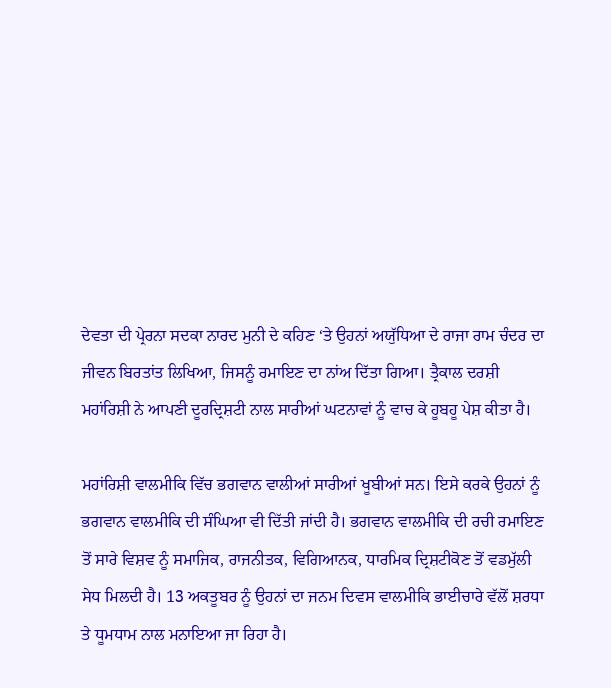ਦੇਵਤਾ ਦੀ ਪ੍ਰੇਰਨਾ ਸਦਕਾ ਨਾਰਦ ਮੁਨੀ ਦੇ ਕਹਿਣ ‘ਤੇ ਉਹਨਾਂ ਅਯੁੱਧਿਆ ਦੇ ਰਾਜਾ ਰਾਮ ਚੰਦਰ ਦਾ ਜੀਵਨ ਬਿਰਤਾਂਤ ਲਿਖਿਆ, ਜਿਸਨੂੰ ਰਮਾਇਣ ਦਾ ਨਾਂਅ ਦਿੱਤਾ ਗਿਆ। ਤ੍ਰੈਕਾਲ ਦਰਸ਼ੀ ਮਹਾਂਰਿਸ਼ੀ ਨੇ ਆਪਣੀ ਦੂਰਦ੍ਰਿਸ਼ਟੀ ਨਾਲ ਸਾਰੀਆਂ ਘਟਨਾਵਾਂ ਨੂੰ ਵਾਚ ਕੇ ਹੂਬਹੂ ਪੇਸ਼ ਕੀਤਾ ਹੈ।

ਮਹਾਂਰਿਸ਼ੀ ਵਾਲਮੀਕਿ ਵਿੱਚ ਭਗਵਾਨ ਵਾਲੀਆਂ ਸਾਰੀਆਂ ਖੂਬੀਆਂ ਸਨ। ਇਸੇ ਕਰਕੇ ਉਹਨਾਂ ਨੂੰ ਭਗਵਾਨ ਵਾਲਮੀਕਿ ਦੀ ਸੰਘਿਆ ਵੀ ਦਿੱਤੀ ਜਾਂਦੀ ਹੈ। ਭਗਵਾਨ ਵਾਲਮੀਕਿ ਦੀ ਰਚੀ ਰਮਾਇਣ ਤੋਂ ਸਾਰੇ ਵਿਸ਼ਵ ਨੂੰ ਸਮਾਜਿਕ, ਰਾਜਨੀਤਕ, ਵਿਗਿਆਨਕ, ਧਾਰਮਿਕ ਦ੍ਰਿਸ਼ਟੀਕੋਣ ਤੋਂ ਵਡਮੁੱਲੀ ਸੇਧ ਮਿਲਦੀ ਹੈ। 13 ਅਕਤੂਬਰ ਨੂੰ ਉਹਨਾਂ ਦਾ ਜਨਮ ਦਿਵਸ ਵਾਲਮੀਕਿ ਭਾਈਚਾਰੇ ਵੱਲੋਂ ਸ਼ਰਧਾ ਤੇ ਧੂਮਧਾਮ ਨਾਲ ਮਨਾਇਆ ਜਾ ਰਿਹਾ ਹੈ।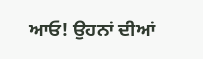ਆਓ! ਉਹਨਾਂ ਦੀਆਂ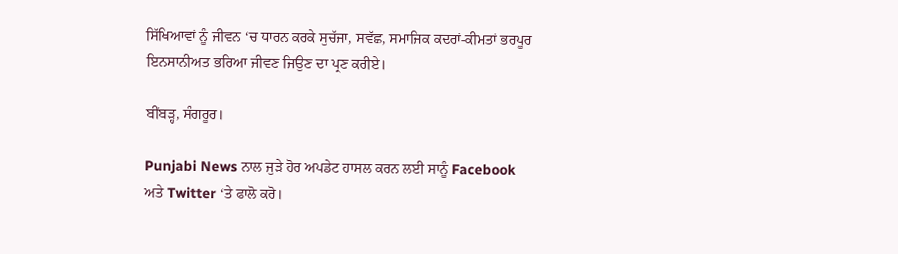ਸਿੱਖਿਆਵਾਂ ਨੂੰ ਜੀਵਨ ‘ਚ ਧਾਰਨ ਕਰਕੇ ਸੁਚੱਜਾ, ਸਵੱਛ, ਸਮਾਜਿਕ ਕਦਰਾਂ-ਕੀਮਤਾਂ ਭਰਪੂਰ ਇਨਸਾਨੀਅਤ ਭਰਿਆ ਜੀਵਣ ਜਿਉਣ ਦਾ ਪ੍ਰਣ ਕਰੀਏ।

ਬੀਂਬੜ੍ਹ, ਸੰਗਰੂਰ।

Punjabi News ਨਾਲ ਜੁੜੇ ਹੋਰ ਅਪਡੇਟ ਹਾਸਲ ਕਰਨ ਲਈ ਸਾਨੂੰ Facebook ਅਤੇ Twitter ‘ਤੇ ਫਾਲੋ ਕਰੋ।